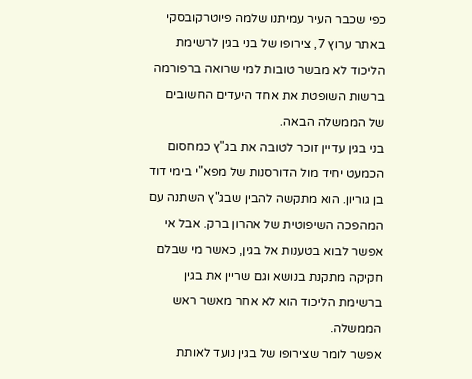כפי שכבר העיר עמיתנו שלמה פיוטרקובסקי באתר ערוץ 7, צירופו של בני בגין לרשימת הליכוד לא מבשר טובות למי שרואה ברפורמה ברשות השופטת את אחד היעדים החשובים של הממשלה הבאה.
בני בגין עדיין זוכר לטובה את בג"ץ כמחסום הכמעט יחיד מול הדורסנות של מפא"י בימי דוד בן גוריון. הוא מתקשה להבין שבג"ץ השתנה עם המהפכה השיפוטית של אהרון ברק. אבל אי אפשר לבוא בטענות אל בגין, כאשר מי שבלם חקיקה מתקנת בנושא וגם שריין את בגין ברשימת הליכוד הוא לא אחר מאשר ראש הממשלה.
אפשר לומר שצירופו של בגין נועד לאותת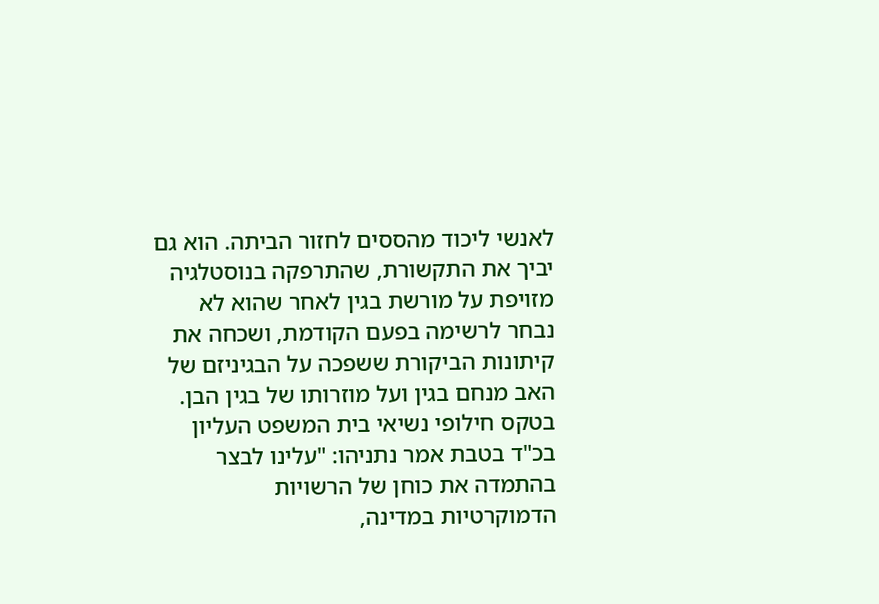לאנשי ליכוד מהססים לחזור הביתה. הוא גם יביך את התקשורת, שהתרפקה בנוסטלגיה מזויפת על מורשת בגין לאחר שהוא לא נבחר לרשימה בפעם הקודמת, ושכחה את קיתונות הביקורת ששפכה על הבגיניזם של האב מנחם בגין ועל מוזרותו של בגין הבן.
בטקס חילופי נשיאי בית המשפט העליון בכ"ד בטבת אמר נתניהו: "עלינו לבצר בהתמדה את כוחן של הרשויות הדמוקרטיות במדינה,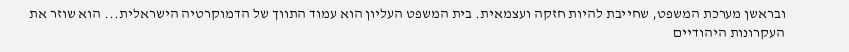ובראשן מערכת המשפט, שחייבת להיות חזקה ועצמאית. בית המשפט העליון הוא עמוד התווך של הדמוקרטיה הישראלית... הוא שוזר את העקרונות היהודיים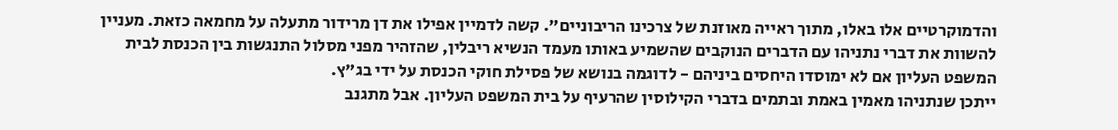והדמוקרטיים אלו באלו, מתוך ראייה מאוזנת של צרכינו הריבוניים". קשה לדמיין אפילו את דן מרידור מתעלה על מחמאה כזאת. מעניין להשוות את דברי נתניהו עם הדברים הנוקבים שהשמיע באותו מעמד הנשיא ריבלין, שהזהיר מפני מסלול התנגשות בין הכנסת לבית המשפט העליון אם לא ימוסדו היחסים ביניהם - לדוגמה בנושא של פסילת חוקי הכנסת על ידי בג"ץ.
ייתכן שנתניהו מאמין באמת ובתמים בדברי הקילוסין שהרעיף על בית המשפט העליון. אבל מתגנב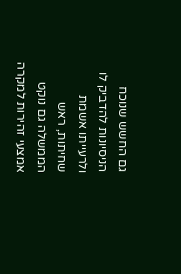גם החשש שנוכח הניסיונות להדביק לו ולרעייתו אשמת שחיתות, ראש הממשלה גם נוקט אמצעי זהירות למקרה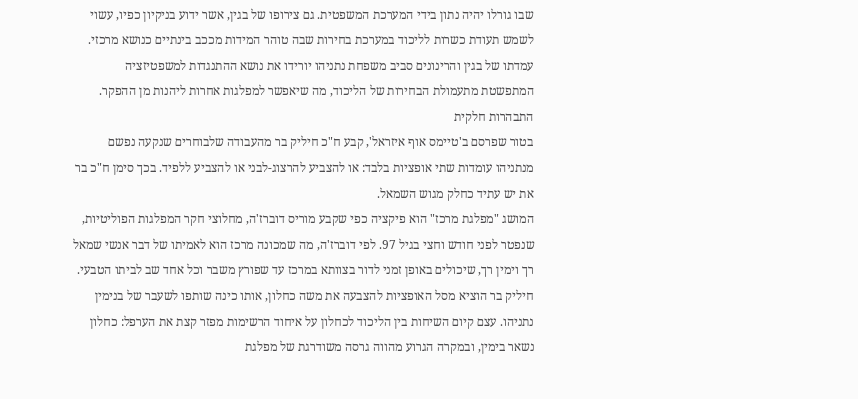שבו גורלו יהיה נתון בידי המערכת המשפטית. גם צירופו של בגין, אשר ידוע בניקיון כפיו, עשוי לשמש תעודת כשרות לליכוד במערכת בחירות שבה טוהר המידות מככב בינתיים כנושא מרכזי.
עמדתו של בגין והרינונים סביב משפחת נתניהו יורידו את נושא ההתנגדות למשפטיזציה המתפשטת מתעמולת הבחירות של הליכוד, מה שיאפשר למפלגות אחרות ליהנות מן ההפקר.
התבהרות חלקית
בטור שפרסם ב'טיימס אוף איזראל', קבע ח"כ חיליק בר מהעבודה שלבוחרים שנקעה נפשם מנתניהו עומדות שתי אופציות בלבד: או להצביע להרצוג-לבני או להצביע ללפיד. בכך סימן ח"כ בר את יש עתיד כחלק מגוש השמאל.
המושג "מפלגת מרכז" הוא פיקציה כפי שקבע מוריס דוברז'ה, מחלוצי חקר המפלגות הפוליטיות, שנפטר לפני חודש וחצי בגיל 97. לפי דוברז'ה, מה שמכונה מרכז הוא לאמיתו של דבר אנשי שמאל רך וימין רך, שיכולים באופן זמני לדור בצוותא במרכז עד שפורץ משבר וכל אחד שב לביתו הטבעי.
חיליק בר הוציא מסל האופציות להצבעה את משה כחלון, אותו כינה שותפו לשעבר של בנימין נתניהו. עצם קיום השיחות בין הליכוד לכחלון על איחוד הרשימות מפזר קצת את הערפל: כחלון נשאר בימין, ובמקרה הגרוע מהווה גרסה משודרגת של מפלגת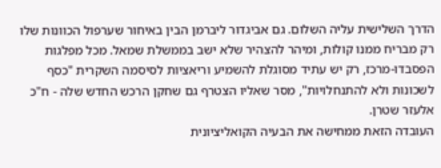הדרך השלישית עליה השלום. גם אביגדור ליברמן הבין באיחור שערפול הכוונות שלו רק מבריח ממנו קולות, ומיהר להצהיר שלא ישב בממשלת שמאל. מכל מפלגות הפסבדו-מרכז, רק יש עתיד מסוגלת להשמיע וריאציות לסיסמה השקרית "כסף לשכונות ולא להתנחלויות", מסר שאליו הצטרף גם שחקן הרכש החדש שלה - ח"כ אלעזר שטרן.
העובדה הזאת ממחישה את הבעיה הקואליציונית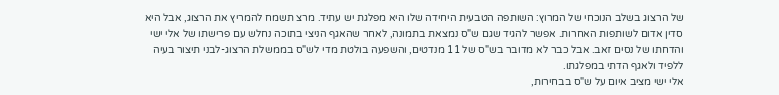של הרצוג בשלב הנוכחי של המרוץ: השותפה הטבעית היחידה שלו היא מפלגת יש עתיד. מרצ תשמח להמריץ את הרצוג, אבל היא סדין אדום לשותפות האחרות. אפשר להגיד שגם ש"ס נמצאת בתמונה, לאחר שהאגף הניצי בתוכה נחלש עם פרישתו של אלי ישי והדחתו של נסים זאב. אבל כבר לא מדובר בש"ס של 11 מנדטים, והשפעה בולטת מדי לש"ס בממשלת הרצוג-לבני תיצור בעיה ללפיד ולאגף הדתי במפלגתו.
אלי ישי מציב איום על ש"ס בבחירות,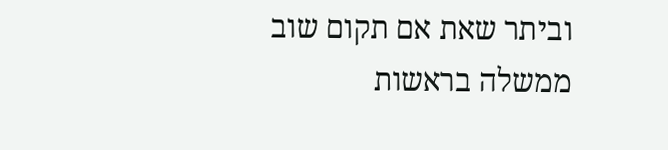וביתר שאת אם תקום שוב ממשלה בראשות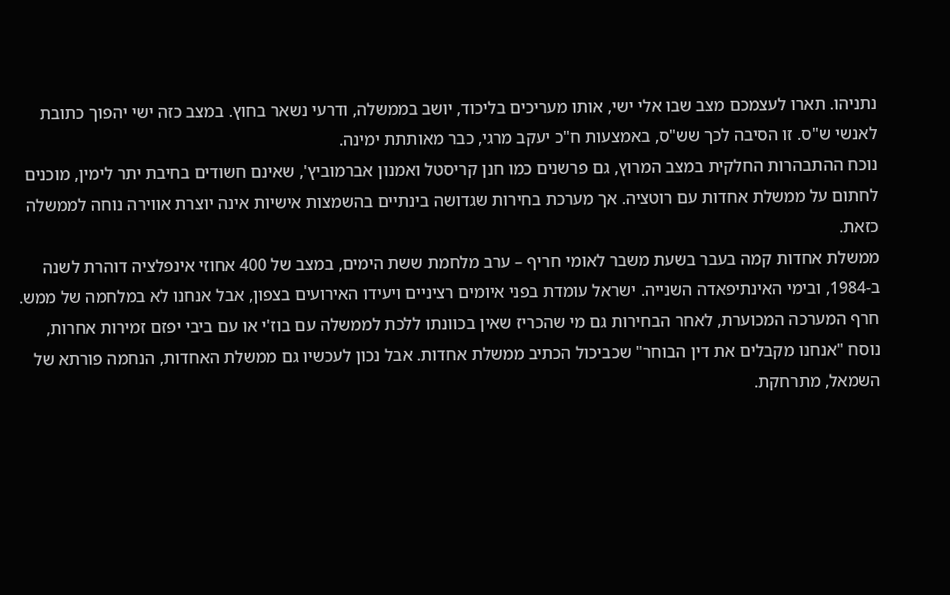נתניהו. תארו לעצמכם מצב שבו אלי ישי, אותו מעריכים בליכוד, יושב בממשלה, ודרעי נשאר בחוץ. במצב כזה ישי יהפוך כתובת לאנשי ש"ס. זו הסיבה לכך שש"ס, באמצעות ח"כ יעקב מרגי, כבר מאותתת ימינה.
נוכח ההתבהרות החלקית במצב המרוץ, גם פרשנים כמו חנן קריסטל ואמנון אברמוביץ', שאינם חשודים בחיבת יתר לימין, מוכנים לחתום על ממשלת אחדות עם רוטציה. אך מערכת בחירות שגדושה בינתיים בהשמצות אישיות אינה יוצרת אווירה נוחה לממשלה כזאת.
ממשלת אחדות קמה בעבר בשעת משבר לאומי חריף – ערב מלחמת ששת הימים, במצב של 400 אחוזי אינפלציה דוהרת לשנה ב‑1984, ובימי האינתיפאדה השנייה. ישראל עומדת בפני איומים רציניים ויעידו האירועים בצפון, אבל אנחנו לא במלחמה של ממש.
חרף המערכה המכוערת, לאחר הבחירות גם מי שהכריז שאין בכוונתו ללכת לממשלה עם בוז'י או עם ביבי יפזם זמירות אחרות, נוסח "אנחנו מקבלים את דין הבוחר" שכביכול הכתיב ממשלת אחדות. אבל נכון לעכשיו גם ממשלת האחדות, הנחמה פורתא של השמאל, מתרחקת.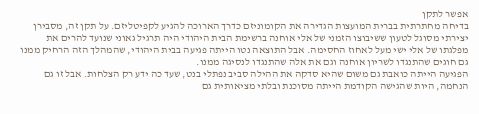אפשר לתקן
בדיחה מחתרתית בברית המועצות הגדירה את הקומוניזם כדרך הארוכה להגיע לקפיטליזם. על תקן זה, מסבירן יצירתי מסוגל לטעון ששיבוצו הזמני של אלי אוחנה ברשימת הבית היהודי היה תרגיל גאוני שנועד להרים את מפלגתו של אלי ישי מעל לאחוז החסימה. אבל התוצאה נטו הייתה פגיעה בבית היהודי, שהמהלך הזה הרחיק ממנו גם חוגים שהתנגדו לשריון אוחנה וגם את אלה שהתנגדו לנסיגה ממנו.
הפגיעה הייתה כואבת גם משום שהיא סדקה את ההילה סביב נפתלי בנט, שעד כה ידע רק הצלחות. אבל זו גם הנחמה, היות שהגישה הקודמת הייתה מסוכנת ובלתי מציאותית גם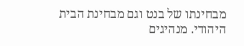מבחינתו של בנט וגם מבחינת הבית היהודי. מנהיגים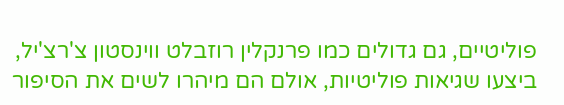פוליטיים, גם גדולים כמו פרנקלין רוזבלט ווינסטון צ'רצ'יל, ביצעו שגיאות פוליטיות, אולם הם מיהרו לשים את הסיפור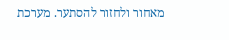מאחור ולחזור להסתער. מערכת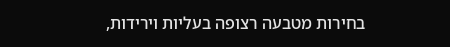בחירות מטבעה רצופה בעליות וירידות,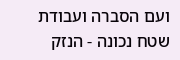ועם הסברה ועבודת שטח נכונה - הנזק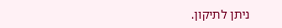ניתן לתיקון.